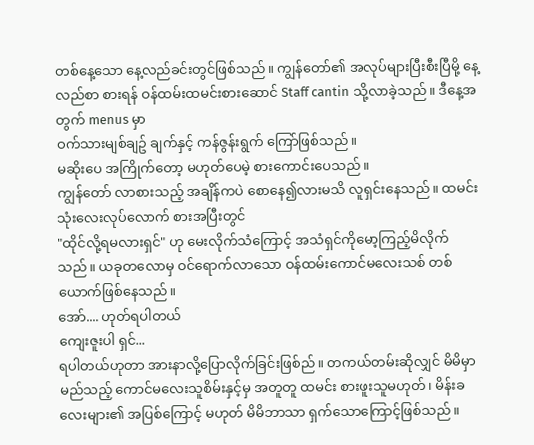တစ်နေ့သော နေ့လည်ခင်းတွင်ဖြစ်သည်။ ကျွန်တော်၏ အလုပ်များပြီးစီးပြီမို့ နေ့လည်စာ စားရန် ဝန်ထမ်းထမင်းစားဆောင် Staff cantin သို့လာခဲ့သည်။ ဒီနေ့အတွက် menus မှာ
ဝက်သားမျစ်ချဥ် ချက်နှင့် ကန်ဇွန်းရွက် ကြော်ဖြစ်သည်။
မဆိုးပေ အကြိုက်တော့ မဟုတ်ပေမဲ့ စားကောင်းပေသည်။
ကျွန်တော် လာစားသည့် အချိန်ကပဲ စောနေ၍လားမသိ လူရှင်းနေသည်။ ထမင်း သုံးလေးလုပ်လောက် စားအပြီးတွင်
"ထိုင်လို့ရမလားရှင်" ဟု မေးလိုက်သံကြောင့် အသံရှင်ကိုမော့ကြည့်မိလိုက်သည်။ ယခုတလောမှ ဝင်ရောက်လာသော ဝန်ထမ်းကောင်မလေးသစ် တစ်ယောက်ဖြစ်နေသည်။
အော်.... ဟုတ်ရပါတယ်
ကျေးဇူးပါ ရှင်...
ရပါတယ်ဟုတာ အားနာလို့ပြောလိုက်ခြင်းဖြစ်ည်။ တကယ်တမ်းဆိုလျှင် မိမိမှာ မည်သည့် ကောင်မလေးသူစိမ်းနှင့်မှ အတူတူ ထမင်း စားဖူးသူမဟုတ်၊ မိန်းခလေးများ၏ အပြစ်ကြောင့် မဟုတ် မိမိဘာသာ ရှက်သောကြောင့်ဖြစ်သည်။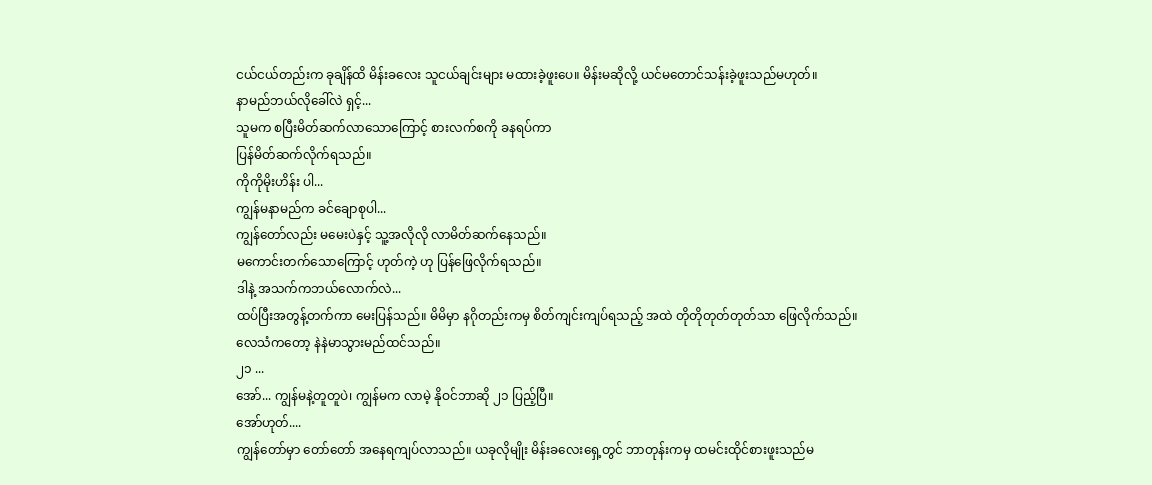ငယ်ငယ်တည်းက ခုချိန်ထိ မိန်းခလေး သူငယ်ချင်းများ မထားခဲ့ဖူးပေ။ မိန်းမဆိုလို့ ယင်မတောင်သန်းခဲ့ဖူးသည်မဟုတ်။
နာမည်ဘယ်လိုခေါ်လဲ ရှင့်...
သူမက စပြီးမိတ်ဆက်လာသောကြောင့် စားလက်စကို ခနရပ်ကာ
ပြန်မိတ်ဆက်လိုက်ရသည်။
ကိုကိုမိုးဟိန်း ပါ...
ကျွန်မနာမည်က ခင်ချောစုပါ...
ကျွန်တော်လည်း မမေးပဲနှင့် သူ့အလိုလို လာမိတ်ဆက်နေသည်။
မကောင်းတက်သောကြောင့် ဟုတ်ကဲ့ ဟု ပြန်ဖြေလိုက်ရသည်။
ဒါနဲ့ အသက်ကဘယ်လောက်လဲ...
ထပ်ပြီးအတွန့်တက်ကာ မေးပြန်သည်။ မိမိမှာ နဂိုတည်းကမှ စိတ်ကျင်းကျပ်ရသည့် အထဲ တိုတိုတုတ်တုတ်သာ ဖြေလိုက်သည်။
လေသံကတော့ နဲနဲမာသွားမည်ထင်သည်။
၂၁ ...
အော်... ကျွန်မနဲ့တူတူပဲ၊ ကျွန်မက လာမဲ့ နိုဝင်ဘာဆို ၂၁ ပြည့်ပြီ။
အော်ဟုတ်....
ကျွန်တော်မှာ တော်တော် အနေရကျပ်လာသည်။ ယခုလိုမျိုး မိန်းခလေးရှေ့တွင် ဘာတုန်းကမှ ထမင်းထိုင်စားဖူးသည်မ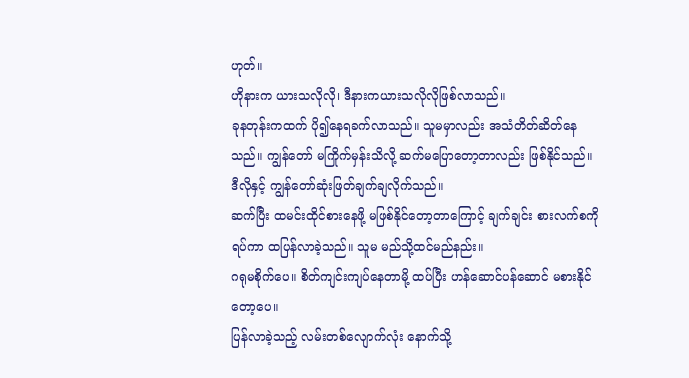ဟုတ်။
ဟိုနားက ယားသလိုလို၊ ဒီနားကယားသလိုလိုဖြစ်လာသည်။
ခုနတုန်းကထက် ပို၍နေရခက်လာသည်။ သူမမှာလည်း အသံတိတ်ဆိတ်နေသည်။ ကျွန်တော် မကြိုက်မှန်းသိလို့ ဆက်မပြောတော့တာလည်း ဖြစ်နိုင်သည်။ ဒီလိုနှင့် ကျွန်တော်ဆုံးဖြတ်ချက်ချလိုက်သည်။
ဆက်ပြီး ထမင်းထိုင်စားနေဖို့ မဖြစ်နိုင်တော့တာကြောင့် ချက်ချင်း စားလက်စကိုရပ်ကာ ထပြန်လာခဲ့သည်။ သူမ မည်သို့ထင်မည်နည်း။
ဂရုမစိုက်ပေ။ စိတ်ကျင်းကျပ်နေတာမို့ ထပ်ပြီး ဟန်ဆောင်ပန်ဆောင် မစားနိုင်တော့ပေ။
ပြန်လာခဲ့သည့် လမ်းတစ်လျောက်လုံး နောက်သို့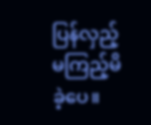ပြန်လှည့်မကြည့်မိခဲ့ပေ။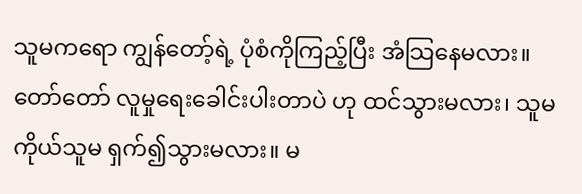သူမကရော ကျွန်တော့်ရဲ့ ပုံစံကိုကြည့်ပြီး အံသြနေမလား။ တော်တော် လူမှုရေးခေါင်းပါးတာပဲ ဟု ထင်သွားမလား၊ သူမကိုယ်သူမ ရှက်၍သွားမလား။ မ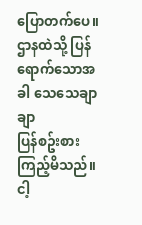ပြောတက်ပေ။ ဌာနထဲသို့ ပြန်ရောက်သောအခါ သေသေချာချာ
ပြန်စဥ်းစားကြည့်မိသည်။
ငါ့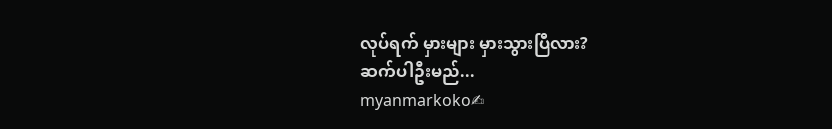လုပ်ရက် မှားများ မှားသွားပြီလား?
ဆက်ပါဦးမည်...
myanmarkoko✍